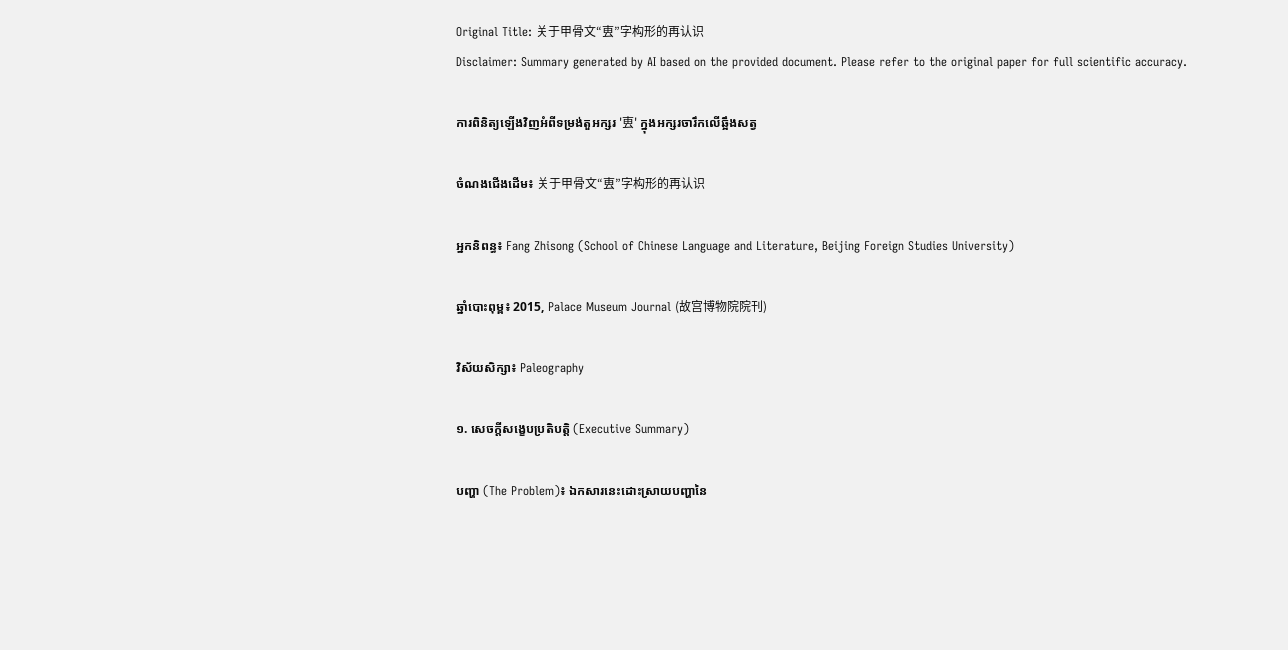Original Title: 关于甲骨文“叀”字构形的再认识
Disclaimer: Summary generated by AI based on the provided document. Please refer to the original paper for full scientific accuracy.

ការពិនិត្យឡើងវិញអំពីទម្រង់តួអក្សរ '叀' ក្នុងអក្សរចារឹកលើឆ្អឹងសត្វ

ចំណងជើងដើម៖ 关于甲骨文“叀”字构形的再认识

អ្នកនិពន្ធ៖ Fang Zhisong (School of Chinese Language and Literature, Beijing Foreign Studies University)

ឆ្នាំបោះពុម្ព៖ 2015, Palace Museum Journal (故宫博物院院刊)

វិស័យសិក្សា៖ Paleography

១. សេចក្តីសង្ខេបប្រតិបត្តិ (Executive Summary)

បញ្ហា (The Problem)៖ ឯកសារនេះដោះស្រាយបញ្ហានៃ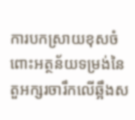ការបកស្រាយខុសចំពោះអត្ថន័យទម្រង់នៃតួអក្សរចារឹកលើឆ្អឹងស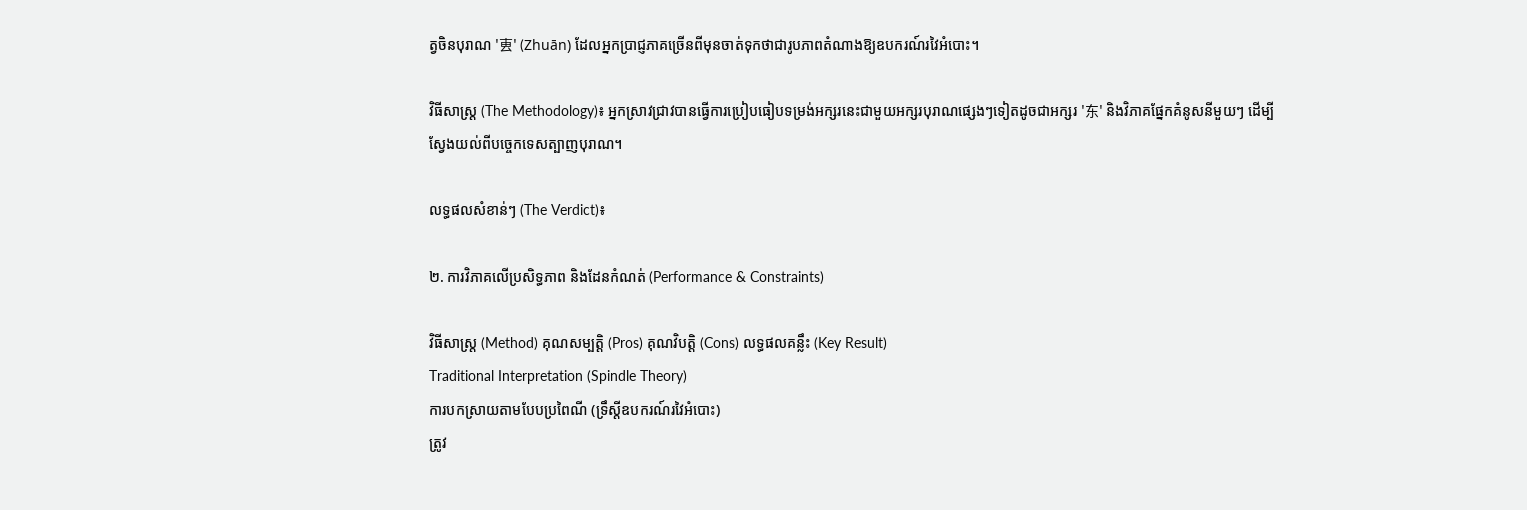ត្វចិនបុរាណ '叀' (Zhuān) ដែលអ្នកប្រាជ្ញភាគច្រើនពីមុនចាត់ទុកថាជារូបភាពតំណាងឱ្យឧបករណ៍រវៃអំបោះ។

វិធីសាស្ត្រ (The Methodology)៖ អ្នកស្រាវជ្រាវបានធ្វើការប្រៀបធៀបទម្រង់អក្សរនេះជាមួយអក្សរបុរាណផ្សេងៗទៀតដូចជាអក្សរ '东' និងវិភាគផ្នែកគំនូសនីមួយៗ ដើម្បីស្វែងយល់ពីបច្ចេកទេសត្បាញបុរាណ។

លទ្ធផលសំខាន់ៗ (The Verdict)៖

២. ការវិភាគលើប្រសិទ្ធភាព និងដែនកំណត់ (Performance & Constraints)

វិធីសាស្ត្រ (Method) គុណសម្បត្តិ (Pros) គុណវិបត្តិ (Cons) លទ្ធផលគន្លឹះ (Key Result)
Traditional Interpretation (Spindle Theory)
ការបកស្រាយតាមបែបប្រពៃណី (ទ្រឹស្តីឧបករណ៍រវៃអំបោះ)
ត្រូវ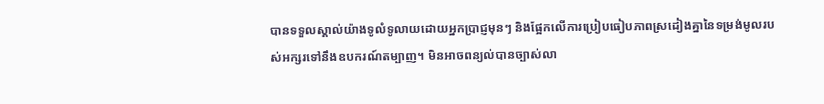បានទទួលស្គាល់យ៉ាងទូលំទូលាយដោយអ្នកប្រាជ្ញមុនៗ និងផ្អែកលើការប្រៀបធៀបភាពស្រដៀងគ្នានៃទម្រង់មូលរបស់អក្សរទៅនឹងឧបករណ៍តម្បាញ។ មិនអាចពន្យល់បានច្បាស់លា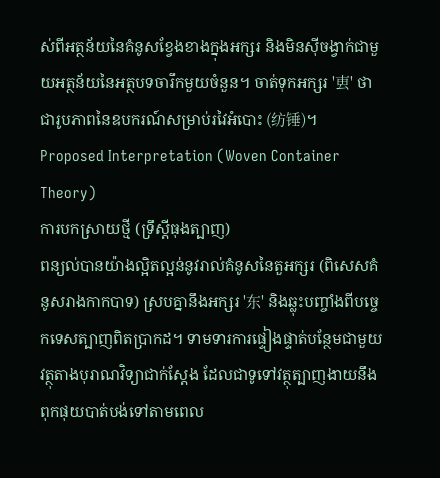ស់ពីអត្ថន័យនៃគំនូសខ្វែងខាងក្នុងអក្សរ និងមិនស៊ីចង្វាក់ជាមួយអត្ថន័យនៃអត្ថបទចារឹកមួយចំនួន។ ចាត់ទុកអក្សរ '叀' ថាជារូបភាពនៃឧបករណ៍សម្រាប់រវៃអំបោះ (纺锤)។
Proposed Interpretation (Woven Container Theory)
ការបកស្រាយថ្មី (ទ្រឹស្តីធុងត្បាញ)
ពន្យល់បានយ៉ាងល្អិតល្អន់នូវរាល់គំនូសនៃតួអក្សរ (ពិសេសគំនូសរាងកាកបាទ) ស្របគ្នានឹងអក្សរ '东' និងឆ្លុះបញ្ចាំងពីបច្ចេកទេសត្បាញពិតប្រាកដ។ ទាមទារការផ្ទៀងផ្ទាត់បន្ថែមជាមួយវត្ថុតាងបុរាណវិទ្យាជាក់ស្តែង ដែលជាទូទៅវត្ថុត្បាញងាយនឹងពុកផុយបាត់បង់ទៅតាមពេល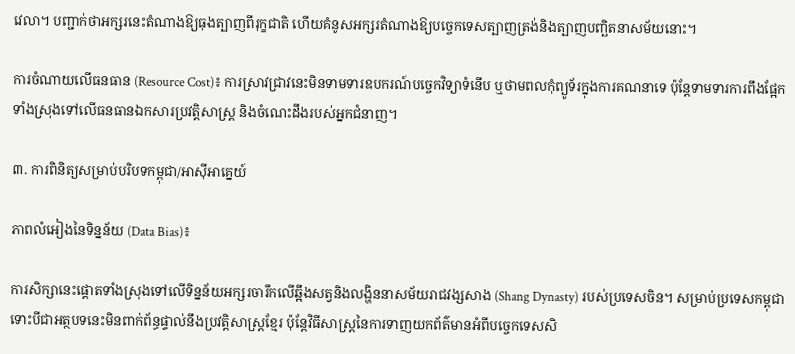វេលា។ បញ្ជាក់ថាអក្សរនេះតំណាងឱ្យធុងត្បាញពីរុក្ខជាតិ ហើយគំនូសអក្សរតំណាងឱ្យបច្ចេកទេសត្បាញត្រង់និងត្បាញបញ្ឆិតនាសម័យនោះ។

ការចំណាយលើធនធាន (Resource Cost)៖ ការស្រាវជ្រាវនេះមិនទាមទារឧបករណ៍បច្ចេកវិទ្យាទំនើប ឬថាមពលកុំព្យូទ័រក្នុងការគណនាទេ ប៉ុន្តែទាមទារការពឹងផ្អែកទាំងស្រុងទៅលើធនធានឯកសារប្រវត្តិសាស្ត្រ និងចំណេះដឹងរបស់អ្នកជំនាញ។

៣. ការពិនិត្យសម្រាប់បរិបទកម្ពុជា/អាស៊ីអាគ្នេយ៍

ភាពលំអៀងនៃទិន្នន័យ (Data Bias)៖

ការសិក្សានេះផ្តោតទាំងស្រុងទៅលើទិន្នន័យអក្សរចារឹកលើឆ្អឹងសត្វនិងលង្ហិននាសម័យរាជវង្សសាង (Shang Dynasty) របស់ប្រទេសចិន។ សម្រាប់ប្រទេសកម្ពុជា ទោះបីជាអត្ថបទនេះមិនពាក់ព័ន្ធផ្ទាល់នឹងប្រវត្តិសាស្ត្រខ្មែរ ប៉ុន្តែវិធីសាស្ត្រនៃការទាញយកព័ត៌មានអំពីបច្ចេកទេសសិ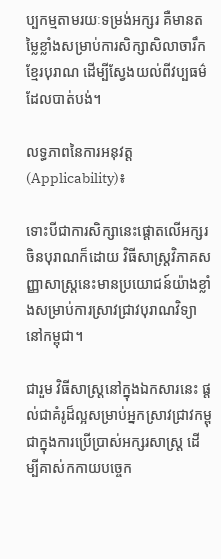ប្បកម្មតាមរយៈទម្រង់អក្សរ គឺមានតម្លៃខ្លាំងសម្រាប់ការសិក្សាសិលាចារឹកខ្មែរបុរាណ ដើម្បីស្វែងយល់ពីវប្បធម៌ដែលបាត់បង់។

លទ្ធភាពនៃការអនុវត្ត (Applicability)៖

ទោះបីជាការសិក្សានេះផ្តោតលើអក្សរចិនបុរាណក៏ដោយ វិធីសាស្ត្រវិភាគសញ្ញាសាស្ត្រនេះមានប្រយោជន៍យ៉ាងខ្លាំងសម្រាប់ការស្រាវជ្រាវបុរាណវិទ្យានៅកម្ពុជា។

ជារួម វិធីសាស្ត្រនៅក្នុងឯកសារនេះ ផ្តល់ជាគំរូដ៏ល្អសម្រាប់អ្នកស្រាវជ្រាវកម្ពុជាក្នុងការប្រើប្រាស់អក្សរសាស្ត្រ ដើម្បីគាស់កកាយបច្ចេក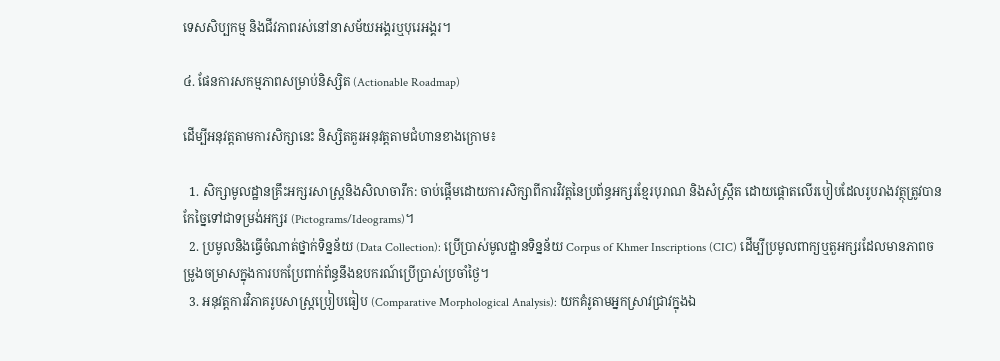ទេសសិប្បកម្ម និងជីវភាពរស់នៅនាសម័យអង្គរឬបុរេអង្គរ។

៤. ផែនការសកម្មភាពសម្រាប់និស្សិត (Actionable Roadmap)

ដើម្បីអនុវត្តតាមការសិក្សានេះ និស្សិតគួរអនុវត្តតាមជំហានខាងក្រោម៖

  1. សិក្សាមូលដ្ឋានគ្រឹះអក្សរសាស្ត្រនិងសិលាចារឹក: ចាប់ផ្តើមដោយការសិក្សាពីការវិវត្តនៃប្រព័ន្ធអក្សរខ្មែរបុរាណ និងសំស្ក្រឹត ដោយផ្តោតលើរបៀបដែលរូបរាងវត្ថុត្រូវបានកែច្នៃទៅជាទម្រង់អក្សរ (Pictograms/Ideograms)។
  2. ប្រមូលនិងធ្វើចំណាត់ថ្នាក់ទិន្នន័យ (Data Collection): ប្រើប្រាស់មូលដ្ឋានទិន្នន័យ Corpus of Khmer Inscriptions (CIC) ដើម្បីប្រមូលពាក្យឬតួអក្សរដែលមានភាពចម្រូងចម្រាសក្នុងការបកប្រែពាក់ព័ន្ធនឹងឧបករណ៍ប្រើប្រាស់ប្រចាំថ្ងៃ។
  3. អនុវត្តការវិភាគរូបសាស្ត្រប្រៀបធៀប (Comparative Morphological Analysis): យកគំរូតាមអ្នកស្រាវជ្រាវក្នុងឯ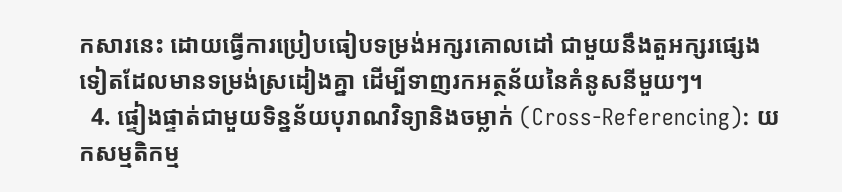កសារនេះ ដោយធ្វើការប្រៀបធៀបទម្រង់អក្សរគោលដៅ ជាមួយនឹងតួអក្សរផ្សេងទៀតដែលមានទម្រង់ស្រដៀងគ្នា ដើម្បីទាញរកអត្ថន័យនៃគំនូសនីមួយៗ។
  4. ផ្ទៀងផ្ទាត់ជាមួយទិន្នន័យបុរាណវិទ្យានិងចម្លាក់ (Cross-Referencing): យកសម្មតិកម្ម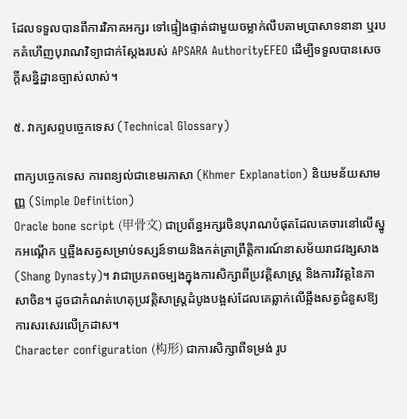ដែលទទួលបានពីការវិភាគអក្សរ ទៅផ្ទៀងផ្ទាត់ជាមួយចម្លាក់លឹបតាមប្រាសាទនានា ឬរបកគំហើញបុរាណវិទ្យាជាក់ស្តែងរបស់ APSARA AuthorityEFEO ដើម្បីទទួលបានសេចក្តីសន្និដ្ឋានច្បាស់លាស់។

៥. វាក្យសព្ទបច្ចេកទេស (Technical Glossary)

ពាក្យបច្ចេកទេស ការពន្យល់ជាខេមរភាសា (Khmer Explanation) និយមន័យសាមញ្ញ (Simple Definition)
Oracle bone script (甲骨文) ជាប្រព័ន្ធអក្សរចិនបុរាណបំផុតដែលគេចារនៅលើស្នូកអណ្តើក ឬឆ្អឹងសត្វសម្រាប់ទស្សន៍ទាយនិងកត់ត្រាព្រឹត្តិការណ៍នាសម័យរាជវង្សសាង (Shang Dynasty)។ វាជាប្រភពចម្បងក្នុងការសិក្សាពីប្រវត្តិសាស្ត្រ និងការវិវត្តនៃភាសាចិន។ ដូចជាកំណត់ហេតុប្រវត្តិសាស្ត្រដំបូងបង្អស់ដែលគេឆ្លាក់លើឆ្អឹងសត្វជំនួសឱ្យការសរសេរលើក្រដាស។
Character configuration (构形) ជាការសិក្សាពីទម្រង់ រូប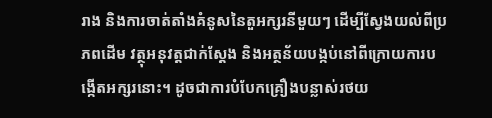រាង និងការចាត់តាំងគំនូសនៃតួអក្សរនីមួយៗ ដើម្បីស្វែងយល់ពីប្រភពដើម វត្ថុអនុវត្តជាក់ស្តែង និងអត្ថន័យបង្កប់នៅពីក្រោយការបង្កើតអក្សរនោះ។ ដូចជាការបំបែកគ្រឿងបន្លាស់រថយ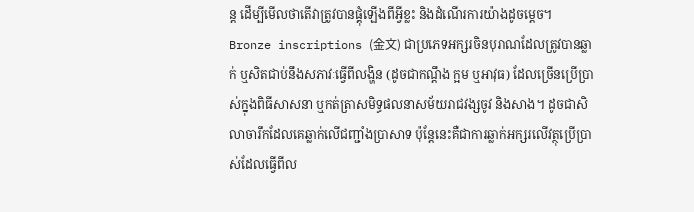ន្ត ដើម្បីមើលថាតើវាត្រូវបានផ្គុំឡើងពីអ្វីខ្លះ និងដំណើរការយ៉ាងដូចម្តេច។
Bronze inscriptions (金文) ជាប្រភេទអក្សរចិនបុរាណដែលត្រូវបានឆ្លាក់ ឬសិតជាប់នឹងសភាវៈធ្វើពីលង្ហិន (ដូចជាកណ្តឹង ក្អម ឬអាវុធ) ដែលច្រើនប្រើប្រាស់ក្នុងពិធីសាសនា ឬកត់ត្រាសមិទ្ធផលនាសម័យរាជវង្សចូវ និងសាង។ ដូចជាសិលាចារឹកដែលគេឆ្លាក់លើជញ្ជាំងប្រាសាទ ប៉ុន្តែនេះគឺជាការឆ្លាក់អក្សរលើវត្ថុប្រើប្រាស់ដែលធ្វើពីល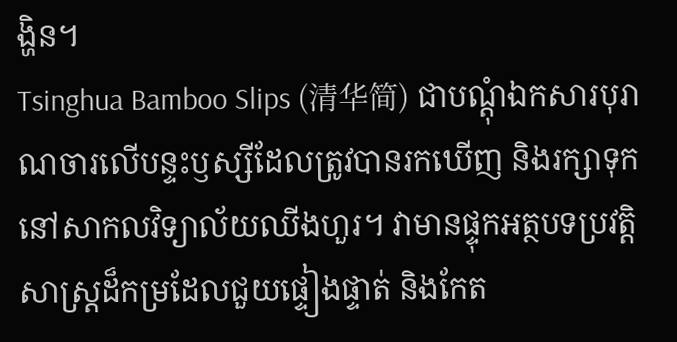ង្ហិន។
Tsinghua Bamboo Slips (清华简) ជាបណ្តុំឯកសារបុរាណចារលើបន្ទះឫស្សីដែលត្រូវបានរកឃើញ និងរក្សាទុកនៅសាកលវិទ្យាល័យឈីងហួរ។ វាមានផ្ទុកអត្ថបទប្រវត្តិសាស្ត្រដ៏កម្រដែលជួយផ្ទៀងផ្ទាត់ និងកែត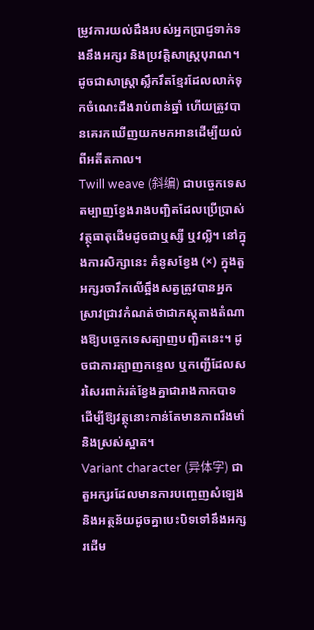ម្រូវការយល់ដឹងរបស់អ្នកប្រាជ្ញទាក់ទងនឹងអក្សរ និងប្រវត្តិសាស្ត្របុរាណ។ ដូចជាសាស្ត្រាស្លឹករឹតខ្មែរដែលលាក់ទុកចំណេះដឹងរាប់ពាន់ឆ្នាំ ហើយត្រូវបានគេរកឃើញយកមកអានដើម្បីយល់ពីអតីតកាល។
Twill weave (斜编) ជាបច្ចេកទេសតម្បាញខ្វែងរាងបញ្ឆិតដែលប្រើប្រាស់វត្ថុធាតុដើមដូចជាឬស្សី ឬវល្លិ។ នៅក្នុងការសិក្សានេះ គំនូសខ្វែង (×) ក្នុងតួអក្សរចារឹកលើឆ្អឹងសត្វត្រូវបានអ្នកស្រាវជ្រាវកំណត់ថាជាភស្តុតាងតំណាងឱ្យបច្ចេកទេសត្បាញបញ្ឆិតនេះ។ ដូចជាការត្បាញកន្ទេល ឬកញ្ជើដែលសរសៃរពាក់រត់ខ្វែងគ្នាជារាងកាកបាទ ដើម្បីឱ្យវត្ថុនោះកាន់តែមានភាពរឹងមាំនិងស្រស់ស្អាត។
Variant character (异体字) ជាតួអក្សរដែលមានការបញ្ចេញសំឡេង និងអត្ថន័យដូចគ្នាបេះបិទទៅនឹងអក្សរដើម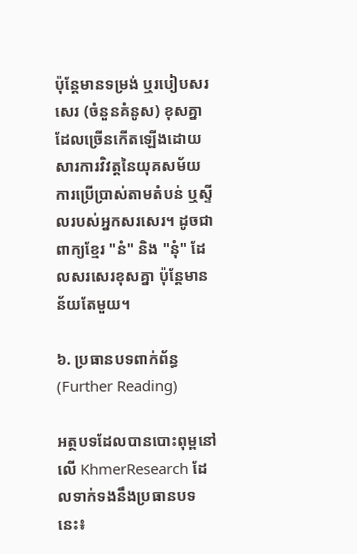ប៉ុន្តែមានទម្រង់ ឬរបៀបសរសេរ (ចំនួនគំនូស) ខុសគ្នា ដែលច្រើនកើតឡើងដោយសារការវិវត្តនៃយុគសម័យ ការប្រើប្រាស់តាមតំបន់ ឬស្ទីលរបស់អ្នកសរសេរ។ ដូចជាពាក្យខ្មែរ "នំ" និង "នុំ" ដែលសរសេរខុសគ្នា ប៉ុន្តែមានន័យតែមួយ។

៦. ប្រធានបទពាក់ព័ន្ធ (Further Reading)

អត្ថបទដែលបានបោះពុម្ពនៅលើ KhmerResearch ដែលទាក់ទងនឹងប្រធានបទនេះ៖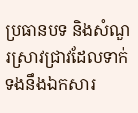ប្រធានបទ និងសំណួរស្រាវជ្រាវដែលទាក់ទងនឹងឯកសារ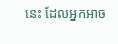នេះ ដែលអ្នកអាច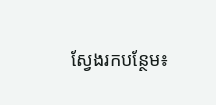ស្វែងរកបន្ថែម៖